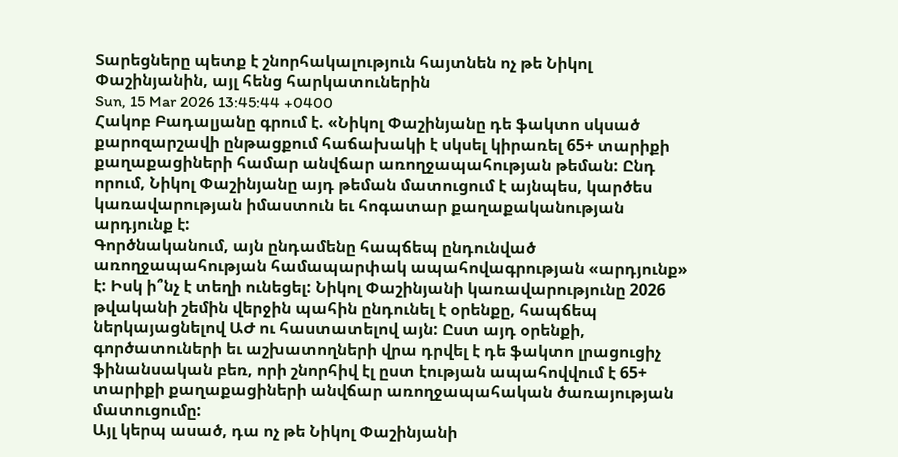Տարեցները պետք է շնորհակալություն հայտնեն ոչ թե Նիկոլ Փաշինյանին, այլ հենց հարկատուներին
Sun, 15 Mar 2026 13:45:44 +0400
Հակոբ Բադալյանը գրում է. «Նիկոլ Փաշինյանը դե ֆակտո սկսած քարոզարշավի ընթացքում հաճախակի է սկսել կիրառել 65+ տարիքի քաղաքացիների համար անվճար առողջապահության թեման: Ընդ որում, Նիկոլ Փաշինյանը այդ թեման մատուցում է այնպես, կարծես կառավարության իմաստուն եւ հոգատար քաղաքականության արդյունք է:
Գործնականում, այն ընդամենը հապճեպ ընդունված առողջապահության համապարփակ ապահովագրության «արդյունք» է: Իսկ ի՞նչ է տեղի ունեցել: Նիկոլ Փաշինյանի կառավարությունը 2026 թվականի շեմին վերջին պահին ընդունել է օրենքը, հապճեպ ներկայացնելով ԱԺ ու հաստատելով այն: Ըստ այդ օրենքի, գործատուների եւ աշխատողների վրա դրվել է դե ֆակտո լրացուցիչ ֆինանսական բեռ, որի շնորհիվ էլ ըստ էության ապահովվում է 65+ տարիքի քաղաքացիների անվճար առողջապահական ծառայության մատուցումը:
Այլ կերպ ասած, դա ոչ թե Նիկոլ Փաշինյանի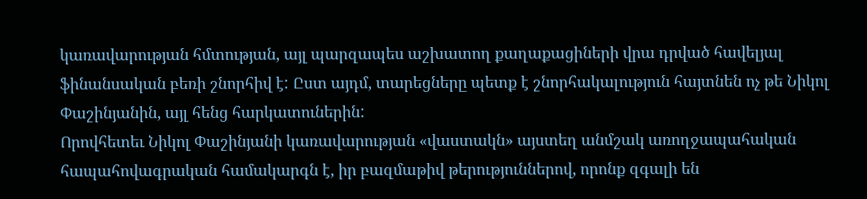կառավարության հմտության, այլ պարզապես աշխատող քաղաքացիների վրա դրված հավելյալ ֆինանսական բեռի շնորհիվ է: Ըստ այդմ, տարեցները պետք է շնորհակալություն հայտնեն ոչ թե Նիկոլ Փաշինյանին, այլ հենց հարկատուներին:
Որովհետեւ Նիկոլ Փաշինյանի կառավարության «վաստակն» այստեղ անմշակ առողջապահական հապահովագրական համակարգն է, իր բազմաթիվ թերություններով, որոնք զգալի են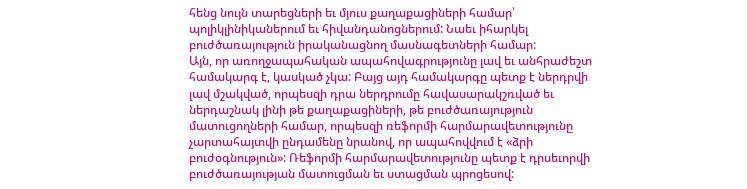հենց նույն տարեցների եւ մյուս քաղաքացիների համար՝ պոլիկլինիկաներում եւ հիվանդանոցներում: Նաեւ իհարկել բուժծառայություն իրականացնող մասնագետների համար:
Այն, որ առողջապահական ապահովագրությունը լավ եւ անհրաժեշտ համակարգ է, կասկած չկա: Բայց այդ համակարգը պետք է ներդրվի լավ մշակված, որպեսզի դրա ներդրումը հավասարակշռված եւ ներդաշնակ լինի թե քաղաքացիների, թե բուժծառայություն մատուցողների համար, որպեսզի ռեֆորմի հարմարավետությունը չարտահայտվի ընդամենը նրանով, որ ապահովվում է «ձրի բուժօգնություն»: Ռեֆորմի հարմարավետությունը պետք է դրսեւորվի բուժծառայության մատուցման եւ ստացման պրոցեսով: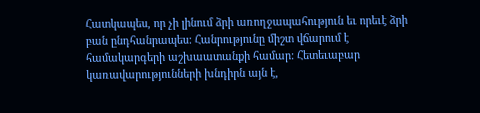Հատկապես, որ չի լինում ձրի առողջապահություն եւ որեւէ ձրի բան ընդհանրապես: Հանրությունը միշտ վճարում է համակարգերի աշխաատանքի համար: Հետեւաբար կառավարությունների խնդիրն այն է,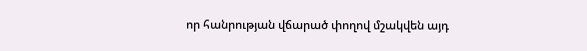որ հանրության վճարած փողով մշակվեն այդ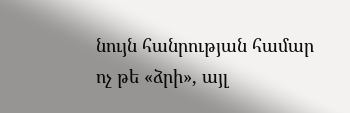նույն հանրության համար ոչ թե «ձրի», այլ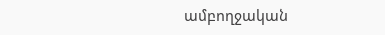ամբողջական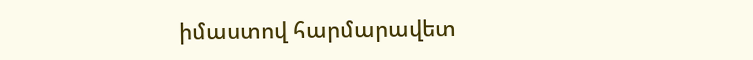իմաստով հարմարավետ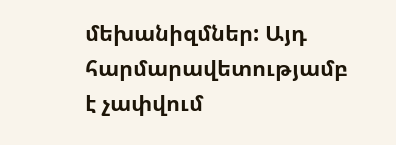մեխանիզմներ: Այդ հարմարավետությամբ է չափվում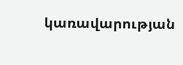կառավարության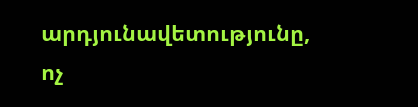արդյունավետությունը, ոչ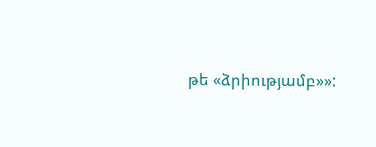թե «ձրիությամբ»»: